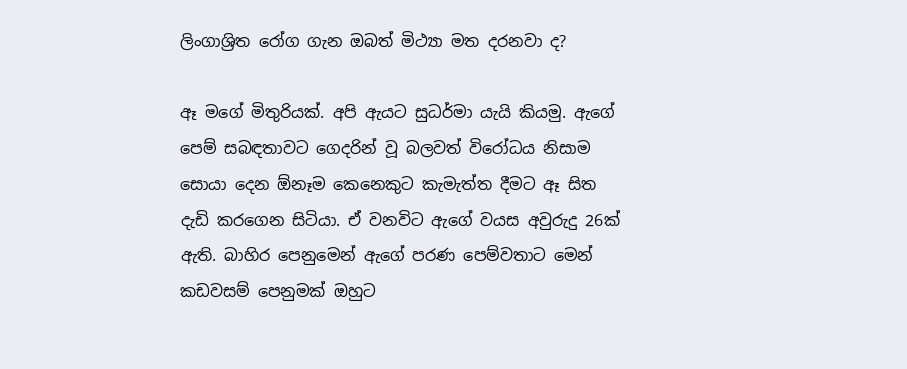ලිංගාශ්‍රිත රෝග ගැන ඔබත් මිථ්‍යා මත දරනවා ද?

ඈ මගේ මිතුරියක්. අපි ඇයට සුධර්මා යැයි කියමු. ඇගේ පෙම් සබඳතාවට ගෙදරින් වූ බලවත් විරෝධය නිසාම සොයා දෙන ඕනෑම කෙනෙකුට කැමැත්ත දීමට ඈ සිත දැඩි කරගෙන සිටියා. ඒ වනවිට ඇගේ වයස අවුරුදු 26ක් ඇති. බාහිර පෙනුමෙන් ඇගේ පරණ පෙම්වතාට මෙන් කඩවසම් පෙනුමක් ඔහුට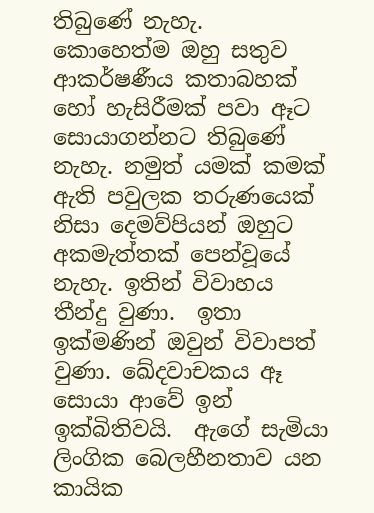තිබුණේ නැහැ. කොහෙත්ම ඔහු සතුව ආකර්ෂණීය කතාබහක් හෝ හැසිරීමක් පවා ඈට සොයාගන්නට තිබුණේ නැහැ. නමුත් යමක් කමක් ඇති පවුලක තරුණයෙක් නිසා දෙමව්පියන් ඔහුට අකමැත්තක් පෙන්වූයේ නැහැ. ඉතින් විවාහය තීන්දු වුණා.  ඉතා ඉක්මණින් ඔවුන් විවාපත් වුණා. ඛේදවාචකය ඈ සොයා ආවේ ඉන් ඉක්බිතිවයි.  ඇගේ සැමියා ලිංගික බෙලහීනතාව යන කායික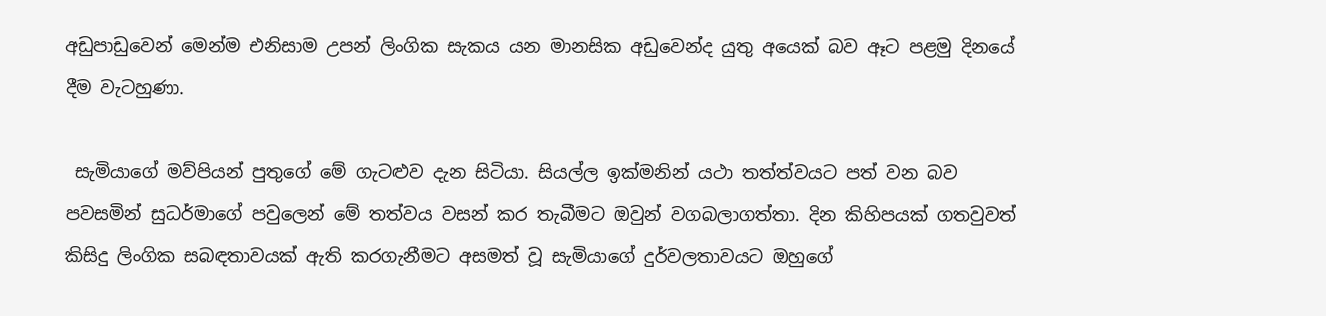අඩුපාඩුවෙන් මෙන්ම එනිසාම උපන් ලිංගික සැකය යන මානසික අඩුවෙන්ද යුතු අයෙක් බව ඈට පළමු දිනයේ දීම වැටහුණා.

 සැමියාගේ මව්පියන් පුතුගේ මේ ගැටළුව දැන සිටියා. සියල්ල ඉක්මනින් යථා තත්ත්වයට පත් වන බව පවසමින් සුධර්මාගේ පවුලෙන් මේ තත්වය වසන් කර තැබීමට ඔවුන් වගබලාගත්තා. දින කිහිපයක් ගතවුවත් කිසිදු ලිංගික සබඳතාවයක් ඇති කරගැනීමට අසමත් වූ සැමියාගේ දුර්වලතාවයට ඔහුගේ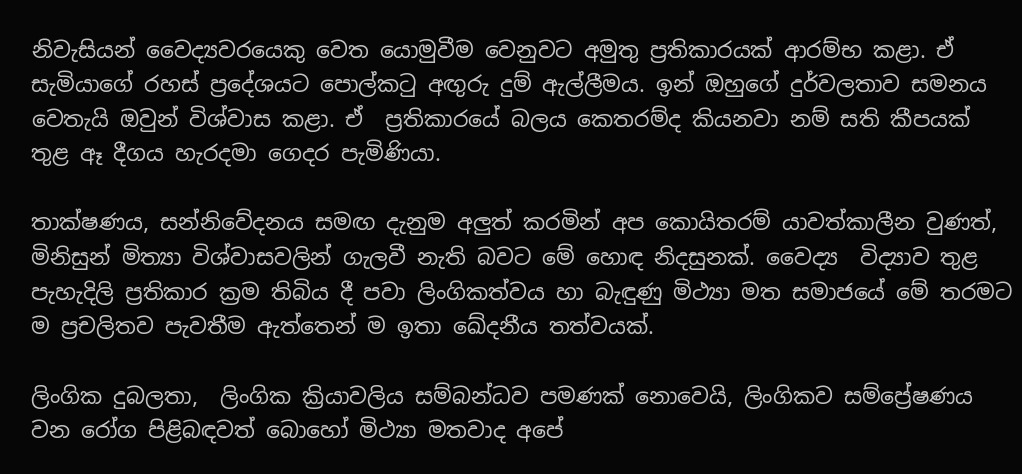නිවැසියන් වෛද්‍යවරයෙකු වෙත යොමුවීම වෙනුවට අමුතු ප්‍රතිකාරයක් ආරම්භ කළා. ඒ සැමියාගේ රහස් ප්‍රදේශයට පොල්කටු අඟුරු දුම් ඇල්ලීමය. ඉන් ඔහුගේ දුර්වලතාව සමනය වෙතැයි ඔවුන් විශ්වාස කළා. ඒ  ප්‍රතිකාරයේ බලය කෙතරම්ද කියනවා නම් සති කීපයක් තුළ ඈ දීගය හැරදමා ගෙදර පැමිණියා.

තාක්ෂණය, සන්නිවේදනය සමඟ දැනුම අලුත් කරමින් අප කොයිතරම් යාවත්කාලීන වුණත්, මිනිසුන් මිත්‍යා විශ්වාසවලින් ගැලවී නැති බවට මේ හොඳ නිදසුනක්. වෛද්‍ය  විද්‍යාව තුළ පැහැදිලි ප්‍රතිකාර ක්‍රම තිබිය දී පවා ලිංගිකත්වය හා බැඳුණු මිථ්‍යා මත සමාජයේ මේ තරමට ම ප්‍රචලිතව පැවතීම ඇත්තෙන් ම ඉතා ඛේදනීය තත්වයක්.

ලිංගික දුබලතා,  ලිංගික ක්‍රියාවලිය සම්බන්ධව පමණක් නොවෙයි, ලිංගිකව සම්ප්‍රේෂණය වන රෝග පිළිබඳවත් බොහෝ මිථ්‍යා මතවාද අපේ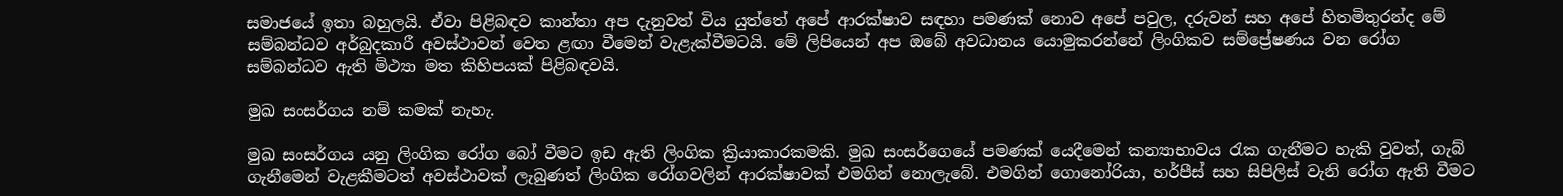සමාජයේ ඉතා බහුලයි. ඒවා පිළිබඳව කාන්තා අප දැනුවත් විය යුත්තේ අපේ ආරක්ෂාව සඳහා පමණක් නොව අපේ පවුල, දරුවන් සහ අපේ හිතමිතුරන්ද මේ සම්බන්ධව අර්බුදකාරී අවස්ථාවන් වෙත ළඟා වීමෙන් වැළැක්වීමටයි. මේ ලිපියෙන් අප ඔබේ අවධානය යොමුකරන්නේ ලිංගිකව සම්ප්‍රේෂණය වන රෝග සම්බන්ධව ඇති මිථ්‍යා මත කිහිපයක් පිළිබඳවයි.

මුඛ සංසර්ගය නම් කමක් නැහැ.

මුඛ සංසර්ගය යනු ලිංගික රෝග බෝ වීමට ඉඩ ඇති ලිංගික ක්‍රියාකාරකමකි. මුඛ සංසර්ගෙයේ පමණක් යෙදීමෙන් කන්‍යාභාවය රැක ගැනීමට හැකි වුවත්, ගැබ් ගැනීමෙන් වැළකීමටත් අවස්ථාවක් ලැබුණත් ලිංගික රෝගවලින් ආරක්ෂාවක් එමගින් නොලැබේ. එමගින් ගොනෝරියා, හර්පීස් සහ සිපිලිස් වැනි රෝග ඇති වීමට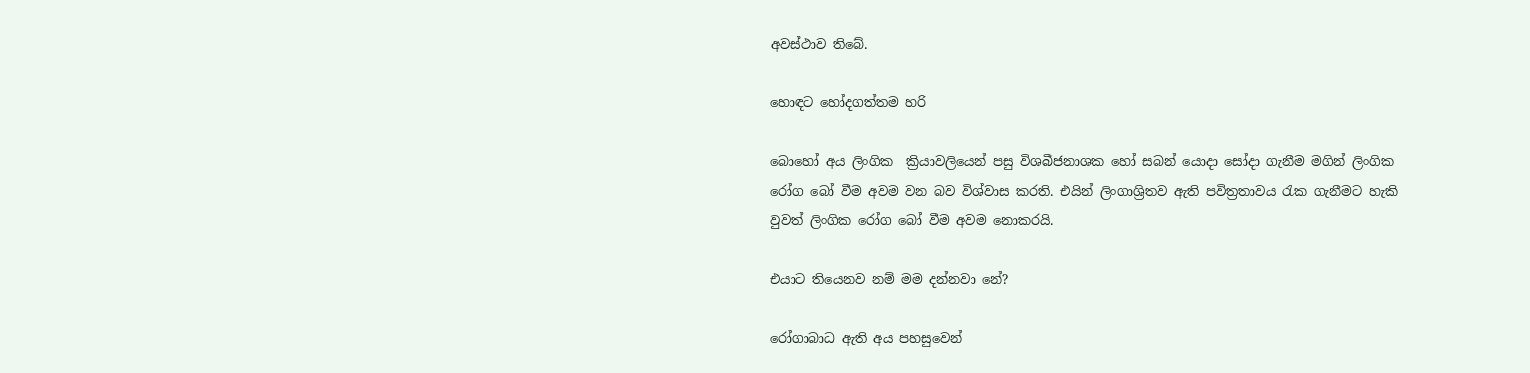අවස්ථාව තිබේ.

හොඳට හෝදගත්තම හරි

බොහෝ අය ලිංගික  ක්‍රියාවලියෙන් පසු විශබීජනාශක හෝ සබන් යොදා සෝදා ගැනීම මගින් ලිංගික රෝග බෝ වීම අවම වන බව විශ්වාස කරති. එයින් ලිංගාශ්‍රිතව ඇති පවිත්‍රතාවය රැක ගැනීමට හැකි වුවත් ලිංගික රෝග බෝ වීම අවම නොකරයි.

එයාට තියෙනව නම් මම දන්නවා නේ?

රෝගාබාධ ඇති අය පහසුවෙන්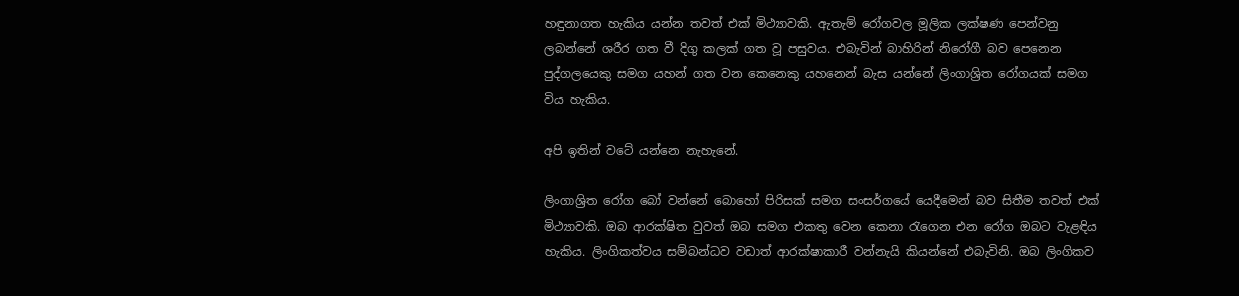හඳුනාගත හැකිය යන්න තවත් එක් මිථ්‍යාවකි. ඇතැම් රෝගවල මූලික ලක්ෂණ පෙන්වනු ලබන්නේ ශරීර ගත වී දිගු කලක් ගත වූ පසුවය. එබැවින් බාහිරින් නිරෝගී බව පෙනෙන පුද්ගලයෙකු සමග යහන් ගත වන කෙනෙකු යහනෙන් බැස යන්නේ ලිංගාශ්‍රිත රෝගයක් සමග විය හැකිය.

අපි ඉතින් වටේ යන්නෙ නැහැනේ.

ලිංගාශ්‍රිත රෝග බෝ වන්නේ බොහෝ පිරිසක් සමග සංසර්ගයේ යෙදීමෙන් බව සිතීම තවත් එක් මිථ්‍යාවකි. ඔබ ආරක්ෂිත වුවත් ඔබ සමග එකතු වෙන කෙනා රැගෙන එන රෝග ඔබට වැළඳිය හැකිය. ලිංගිකත්වය සම්බන්ධව වඩාත් ආරක්ෂාකාරී වන්නැයි කියන්නේ එබැවිනි. ඔබ ලිංගිකව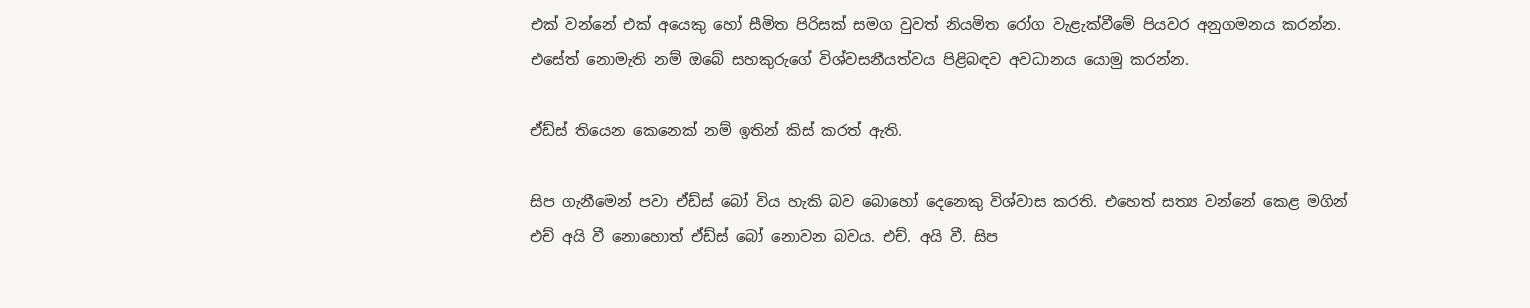එක් වන්නේ එක් අයෙකු හෝ සීමිත පිරිසක් සමග වුවත් නියමිත රෝග වැළැක්වීමේ පියවර අනුගමනය කරන්න. එසේත් නොමැති නම් ඔබේ සහකුරුගේ විශ්වසනීයත්වය පිළිබඳව අවධානය යොමු කරන්න.

ඒඩ්ස් තියෙන කෙනෙක් නම් ඉතින් කිස් කරත් ඇති.

සිප ගැනීමෙන් පවා ඒඩ්ස් බෝ විය හැකි බව බොහෝ දෙනෙකු විශ්වාස කරති. එහෙත් සත්‍ය වන්නේ කෙළ මගින් එච් අයි වී නොහොත් ඒඩ්ස් බෝ නොවන බවය. එච්. අයි වී. සිප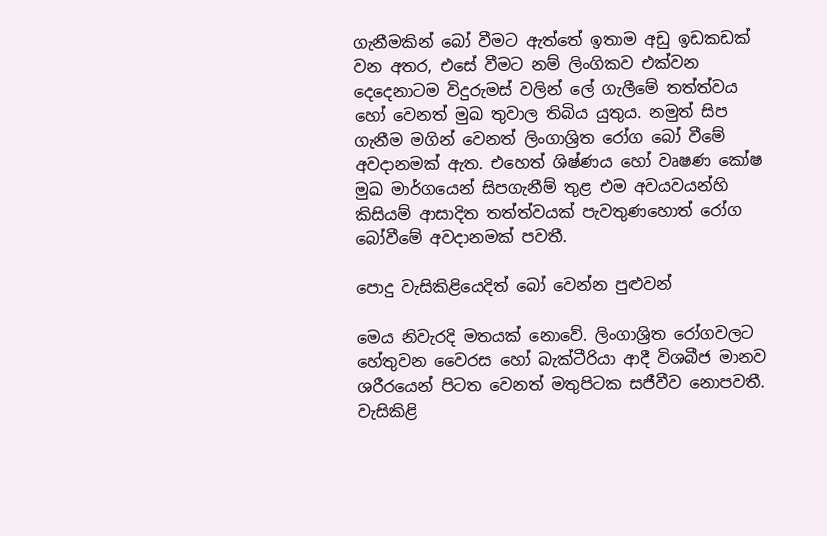ගැනීමකින් බෝ වීමට ඇත්තේ ඉතාම අඩු ඉඩකඩක්  වන අතර, එසේ වීමට නම් ලිංගිකව එක්වන දෙදෙනාටම විදුරුමස් වලින් ලේ ගැලීමේ තත්ත්වය හෝ වෙනත් මුඛ තුවාල තිබිය යුතුය. නමුත් සිප ගැනීම මගින් වෙනත් ලිංගාශ්‍රිත රෝග බෝ වීමේ අවදානමක් ඇත. එහෙත් ශිෂ්ණය හෝ වෘෂණ කෝෂ මුඛ මාර්ගයෙන් සිපගැනීම් තුළ එම අවයවයන්හි කිසියම් ආසාදිත තත්ත්වයක් පැවතුණහොත් රෝග බෝවීමේ අවදානමක් පවතී.

පොදු වැසිකිළියෙදිත් බෝ වෙන්න පුළුවන්

මෙය නිවැරදි මතයක් නොවේ. ලිංගාශ්‍රිත රෝගවලට හේතුවන වෛරස හෝ බැක්ටීරියා ආදී විශබීජ මානව ශරීරයෙන් පිටත වෙනත් මතුපිටක සජීවීව නොපවතී. වැසිකිළි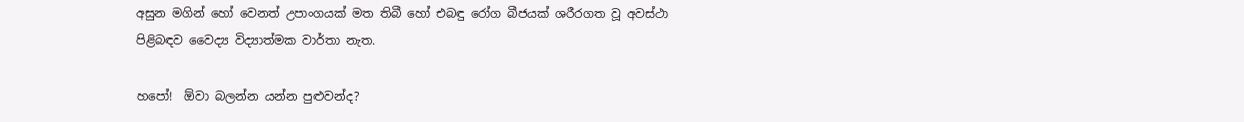අසුන මගින් හෝ වෙනත් උපාංගයක් මත තිබී හෝ එබඳු රෝග බීජයක් ශරීරගත වූ අවස්ථා පිළිබඳව වෛද්‍ය විද්‍යාත්මක වාර්තා නැත.

හපෝ!  ඕවා බලන්න යන්න පුළුවන්ද?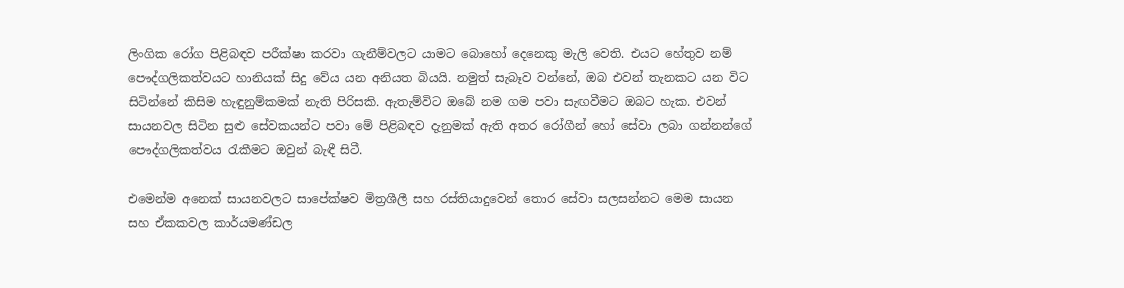ලිංගික රෝග පිළිබඳව පරීක්ෂා කරවා ගැනීම්වලට යාමට බොහෝ දෙනෙකු මැලි වෙති. එයට හේතුව නම් පෞද්ගලිකත්වයට හානියක් සිදු වේය යන අනියත බියයි. නමුත් සැබෑව වන්නේ, ඔබ එවන් තැනකට යන විට සිටින්නේ කිසිම හැඳුනුම්කමක් නැති පිරිසකි. ඇතැම්විට ඔබේ නම ගම පවා සැඟවීමට ඔබට හැක. එවන් සායනවල සිටින සුළු සේවකයන්ට පවා මේ පිළිබඳව දැනුමක් ඇති අතර රෝගීන් හෝ සේවා ලබා ගන්නන්ගේ පෞද්ගලිකත්වය රැකීමට ඔවුන් බැඳී සිටී.

එමෙන්ම අනෙක් සායනවලට සාපේක්ෂව මිත්‍රශීලී සහ රස්තියාදුවෙන් තොර සේවා සලසන්නට මෙම සායන සහ ඒකකවල කාර්යමණ්ඩල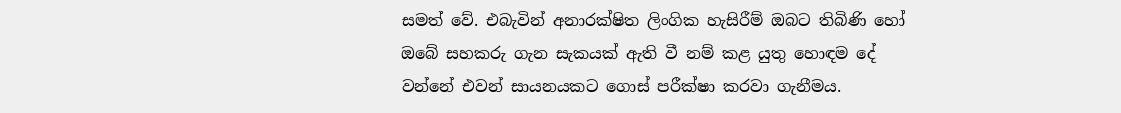සමත් වේ. එබැවින් අනාරක්ෂිත ලිංගික හැසිරීම් ඔබට තිබිණි හෝ ඔබේ සහකරු ගැන සැකයක් ඇති වී නම් කළ යුතු හොඳම දේ වන්නේ එවන් සායනයකට ගොස් පරීක්ෂා කරවා ගැනීමය.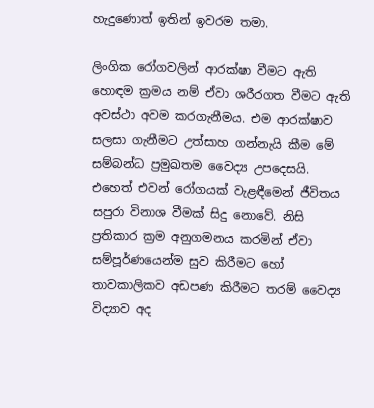හැදුණොත් ඉතින් ඉවරම තමා.

ලිංගික රෝගවලින් ආරක්ෂා වීමට ඇති හොඳම ක්‍රමය නම් ඒවා ශරීරගත වීමට ඇති අවස්ථා අවම කරගැනීමය. එම ආරක්ෂාව සලසා ගැනීමට උත්සාහ ගන්නැයි කීම මේ සම්බන්ධ ප්‍රමුඛතම වෛද්‍ය උපදෙසයි. එහෙත් එවන් රෝගයක් වැළඳීමෙන් ජීවිතය සපුරා විනාශ වීමක් සිදු නොවේ. නිසි ප්‍රතිකාර ක්‍රම අනුගමනය කරමින් ඒවා සම්පූර්ණයෙන්ම සුව කිරීමට හෝ තාවකාලිකව අඩපණ කිරීමට තරම් වෛද්‍ය විද්‍යාව අද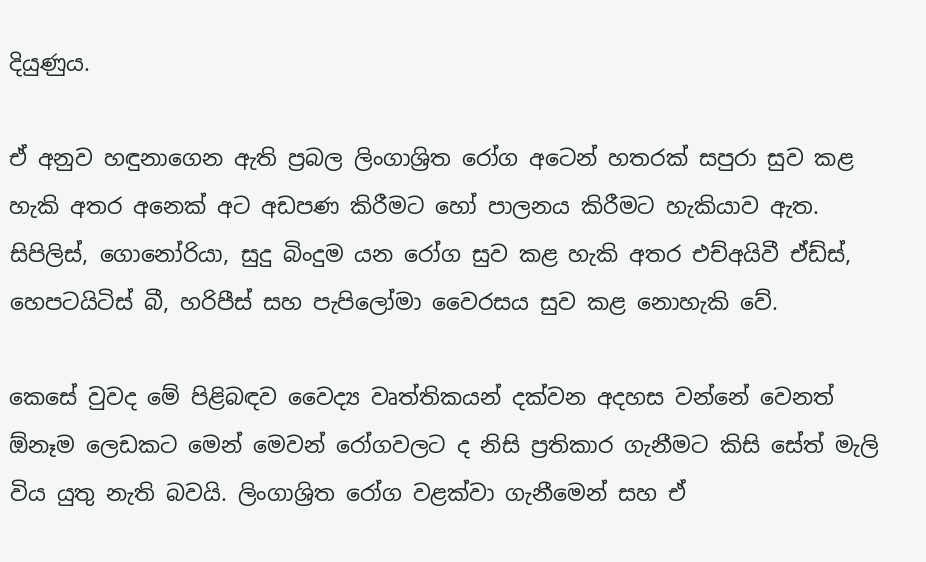දියුණුය.

ඒ අනුව හඳුනාගෙන ඇති ප්‍රබල ලිංගාශ්‍රිත රෝග අටෙන් හතරක් සපුරා සුව කළ හැකි අතර අනෙක් අට අඩපණ කිරීමට හෝ පාලනය කිරීමට හැකියාව ඇත. සිපිලිස්, ගොනෝරියා, සුදු බිංදුම යන රෝග සුව කළ හැකි අතර එච්අයිවී ඒඩ්ස්, හෙපටයිටිස් බී, හරිපීස් සහ පැපිලෝමා වෛරසය සුව කළ නොහැකි වේ.

කෙසේ වුවද මේ පිළිබඳව වෛද්‍ය වෘත්තිකයන් දක්වන අදහස වන්නේ වෙනත් ඕනෑම ලෙඩකට මෙන් මෙවන් රෝගවලට ද නිසි ප්‍රතිකාර ගැනීමට කිසි සේත් මැලි විය යුතු නැති බවයි. ලිංගාශ්‍රිත රෝග වළක්වා ගැනීමෙන් සහ ඒ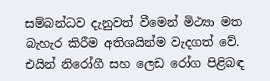සම්බන්ධව දැනුවත් වීමෙන් මිථ්‍යා මත බැහැර කිරීම අතිශයින්ම වැදගත් වේ. එයින් නිරෝගී සහ ලෙඩ රෝග පිළිබඳ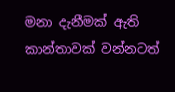මනා දැනීමක් ඇති කාන්තාවක් වන්නටත්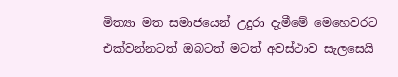මිත්‍යා මත සමාජයෙන් උදුරා දැමීමේ මෙහෙවරට එක්වන්නටත් ඔබටත් මටත් අවස්ථාව සැලසෙයි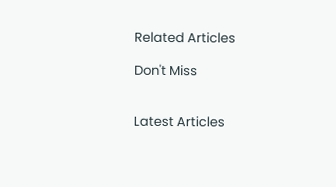Related Articles

Don't Miss


Latest Articles